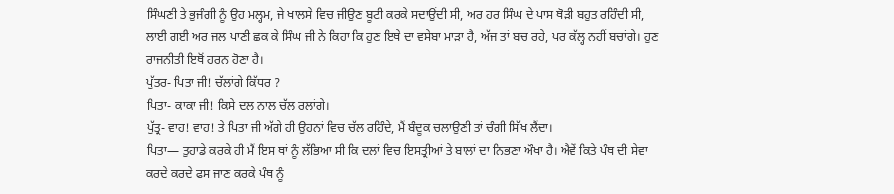ਸਿੰਘਣੀ ਤੇ ਭੁਜੰਗੀ ਨੂੰ ਉਹ ਮਲ੍ਹਮ, ਜੇ ਖਾਲਸੇ ਵਿਚ ਜੀਉਣ ਬੂਟੀ ਕਰਕੇ ਸਦਾਉਂਦੀ ਸੀ, ਅਰ ਹਰ ਸਿੰਘ ਦੇ ਪਾਸ ਥੋੜੀ ਬਹੁਤ ਰਹਿੰਦੀ ਸੀ, ਲਾਈ ਗਈ ਅਰ ਜਲ ਪਾਣੀ ਛਕ ਕੇ ਸਿੰਘ ਜੀ ਨੇ ਕਿਹਾ ਕਿ ਹੁਣ ਇਥੇ ਦਾ ਵਸੇਬਾ ਮਾੜਾ ਹੈ, ਅੱਜ ਤਾਂ ਬਚ ਰਹੇ, ਪਰ ਕੱਲ੍ਹ ਨਹੀਂ ਬਚਾਂਗੇ। ਹੁਣ ਰਾਜਨੀਤੀ ਇਥੋਂ ਹਰਨ ਹੋਣਾ ਹੈ।
ਪੁੱਤਰ- ਪਿਤਾ ਜੀ! ਚੱਲਾਂਗੇ ਕਿੱਧਰ ?
ਪਿਤਾ- ਕਾਕਾ ਜੀ! ਕਿਸੇ ਦਲ ਨਾਲ ਚੱਲ ਰਲਾਂਗੇ।
ਪੁੱਤ੍ਰ- ਵਾਹ! ਵਾਹ! ਤੇ ਪਿਤਾ ਜੀ ਅੱਗੇ ਹੀ ਉਹਨਾਂ ਵਿਚ ਚੱਲ ਰਹਿੰਦੇ, ਮੈਂ ਬੰਦੂਕ ਚਲਾਉਣੀ ਤਾਂ ਚੰਗੀ ਸਿੱਖ ਲੈਂਦਾ।
ਪਿਤਾ— ਤੁਹਾਡੇ ਕਰਕੇ ਹੀ ਮੈਂ ਇਸ ਥਾਂ ਨੂੰ ਲੱਭਿਆ ਸੀ ਕਿ ਦਲਾਂ ਵਿਚ ਇਸਤ੍ਰੀਆਂ ਤੇ ਬਾਲਾਂ ਦਾ ਨਿਭਣਾ ਔਖਾ ਹੈ। ਐਵੇਂ ਕਿਤੇ ਪੰਥ ਦੀ ਸੇਵਾ ਕਰਦੇ ਕਰਦੇ ਫਸ ਜਾਣ ਕਰਕੇ ਪੰਥ ਨੂੰ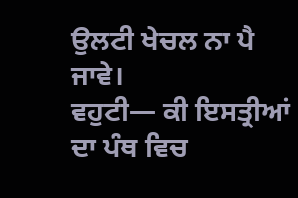ਉਲਟੀ ਖੇਚਲ ਨਾ ਪੈ ਜਾਵੇ।
ਵਹੁਟੀ— ਕੀ ਇਸਤ੍ਰੀਆਂ ਦਾ ਪੰਥ ਵਿਚ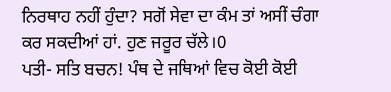ਨਿਰਥਾਹ ਨਹੀਂ ਹੁੰਦਾ? ਸਗੋਂ ਸੇਵਾ ਦਾ ਕੰਮ ਤਾਂ ਅਸੀਂ ਚੰਗਾ ਕਰ ਸਕਦੀਆਂ ਹਾਂ. ਹੁਣ ਜਰੂਰ ਚੱਲੇ।0
ਪਤੀ- ਸਤਿ ਬਚਨ! ਪੰਥ ਦੇ ਜਥਿਆਂ ਵਿਚ ਕੋਈ ਕੋਈ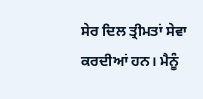ਸੇਰ ਦਿਲ ਤ੍ਰੀਮਤਾਂ ਸੇਵਾ ਕਰਦੀਆਂ ਹਨ। ਮੈਨੂੰ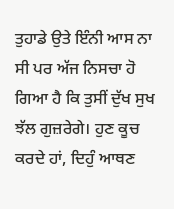ਤੁਹਾਡੇ ਉਤੇ ਇੰਨੀ ਆਸ ਨਾ ਸੀ ਪਰ ਅੱਜ ਨਿਸਚਾ ਹੋ ਗਿਆ ਹੈ ਕਿ ਤੁਸੀਂ ਦੁੱਖ ਸੁਖ ਝੱਲ ਗੁਜ਼ਰੇਗੇ। ਹੁਣ ਕੂਚ ਕਰਦੇ ਹਾਂ, ਦਿਹੁੰ ਆਥਣ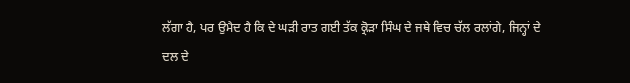ਲੱਗਾ ਹੈ, ਪਰ ਉਮੈਦ ਹੈ ਕਿ ਦੇ ਘੜੀ ਰਾਤ ਗਈ ਤੱਕ ਕ੍ਰੋੜਾ ਸਿੰਘ ਦੇ ਜਥੇ ਵਿਚ ਚੱਲ ਰਲਾਂਗੇ, ਜਿਨ੍ਹਾਂ ਦੇ ਦਲ ਦੇ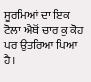ਸੂਰਮਿਆਂ ਦਾ ਇਕ ਟੋਲਾ ਐਥੋਂ ਚਾਰ ਕੁ ਕੋਹ ਪਰ ਉਤਰਿਆ ਪਿਆ ਹੈ।